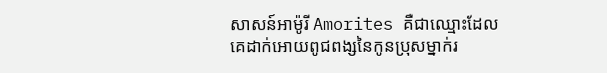សាសន៍អាម៉ូរី Amorites គឺជាឈ្មោះដែលគេដាក់អោយពូជពង្សនៃកូនប្រុសម្នាក់រ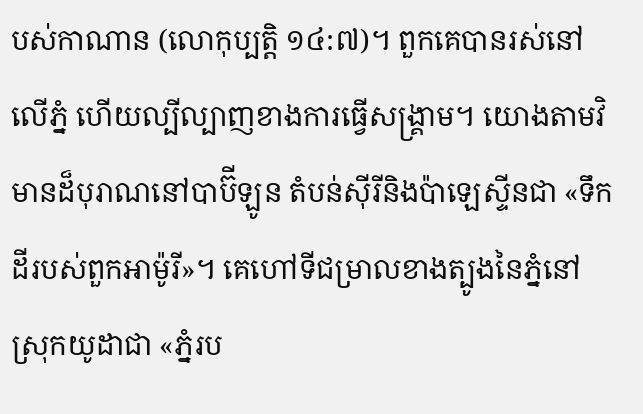បស់កាណាន (លោកុប្បត្ដិ ១៤:៧)។ ពួកគេបានរស់នៅលើភ្នំ ហើយល្បីល្បាញខាងការធ្វើសង្គ្រាម។ យោងតាមវិមានដ៏បុរាណនៅបាប៊ីឡូន តំបន់ស៊ីរីនិងប៉ាឡេស្ទីនជា «ទឹកដីរបស់ពួកអាម៉ូរី»។ គេហៅទីជម្រាលខាងត្បូងនៃភ្នំនៅស្រុកយូដាជា «ភ្នំរប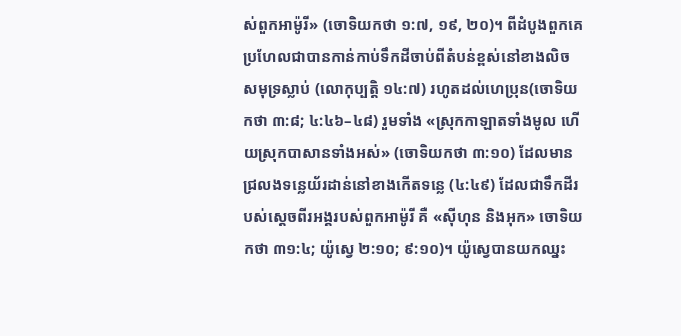ស់ពួកអាម៉ូរី» (ចោទិយកថា ១:៧, ១៩, ២០)។ ពីដំបូងពួកគេប្រហែលជាបានកាន់កាប់ទឹកដីចាប់ពីតំបន់ខ្ពស់នៅខាងលិចសមុទ្រស្លាប់ (លោកុប្បត្ដិ ១៤:៧) រហូតដល់ហេប្រុន(ចោទិយកថា ៣:៨; ៤:៤៦–៤៨) រួមទាំង «ស្រុកកាឡាតទាំងមូល ហើយស្រុកបាសានទាំងអស់» (ចោទិយកថា ៣:១០) ដែលមានជ្រលងទន្លេយ័រដាន់នៅខាងកើតទន្លេ (៤:៤៩) ដែលជាទឹកដីរបស់ស្តេចពីរអង្គរបស់ពួកអាម៉ូរី គឺ «ស៊ីហុន និងអុក» ចោទិយកថា ៣១:៤; យ៉ូស្វេ ២:១០; ៩:១០)។ យ៉ូស្វេបានយកឈ្នះ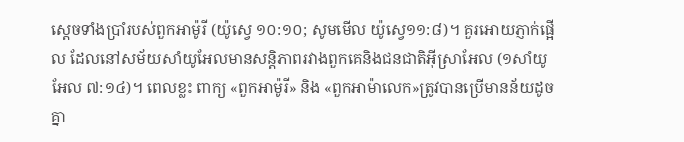ស្តេចទាំងប្រាំរបស់ពួកអាម៉ូរី (យ៉ូស្វេ ១០:១០; សូមមើល យ៉ូស្វេ១១:៨)។ គួរអោយភ្ញាក់ផ្អើល ដែលនៅសម័យសាំយូអែលមានសន្តិភាពរវាងពួកគេនិងជនជាតិអ៊ីស្រាអែល (១សាំយូអែល ៧:១៤)។ ពេលខ្លះ ពាក្យ «ពួកអាម៉ូរី» និង «ពួកអាម៉ាលេក»ត្រូវបានប្រើមានន័យដូចគ្នា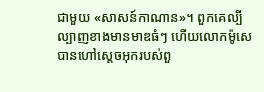ជាមួយ «សាសន៍កាណាន»។ ពួកគេល្បីល្បាញខាងមានមាឌធំៗ ហើយលោកម៉ូសេបានហៅស្តេចអុករបស់ពួ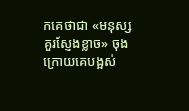កគេថាជា «មនុស្សគួរស្ញែងខ្លាច» ចុងក្រោយគេបង្អស់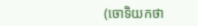(ចោទិយកថា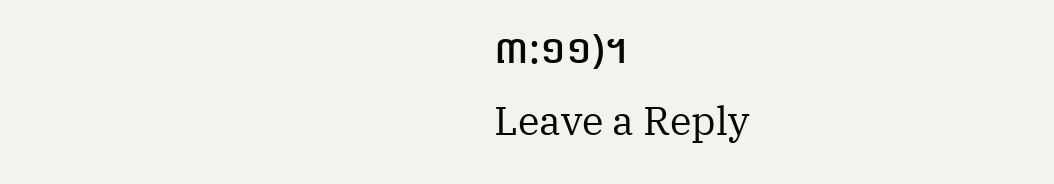៣:១១)។
Leave a Reply